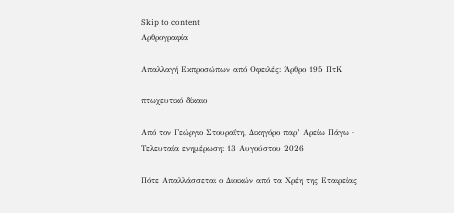Skip to content
Αρθρογραφία

Απαλλαγή Εκπροσώπων από Οφειλές: Άρθρο 195 ΠτΚ

πτωχευτικό δίκαιο

Από τον Γεώργιο Στουραΐτη, Δικηγόρο παρ’ Αρείω Πάγω · Τελευταία ενημέρωση: 13 Αυγούστου 2026

Πότε Απαλλάσσεται ο Διοικών από τα Χρέη της Εταιρείας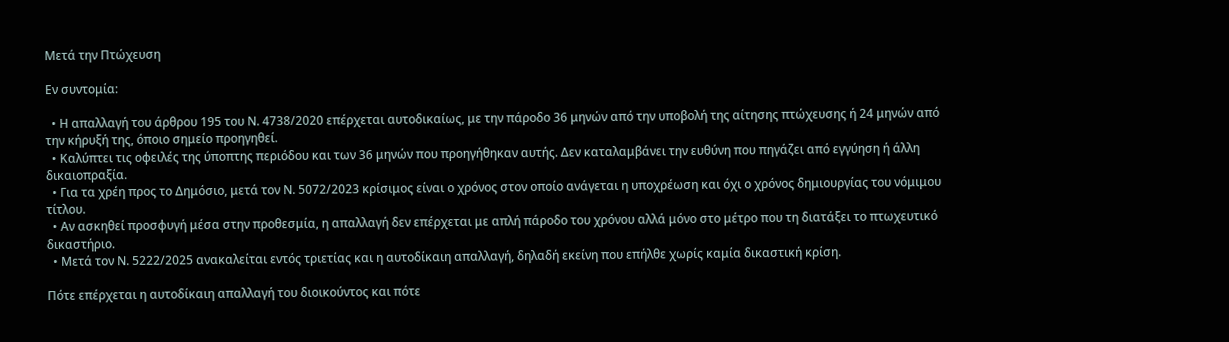Μετά την Πτώχευση

Εν συντομία:

  • Η απαλλαγή του άρθρου 195 του Ν. 4738/2020 επέρχεται αυτοδικαίως, με την πάροδο 36 μηνών από την υποβολή της αίτησης πτώχευσης ή 24 μηνών από την κήρυξή της, όποιο σημείο προηγηθεί.
  • Καλύπτει τις οφειλές της ύποπτης περιόδου και των 36 μηνών που προηγήθηκαν αυτής. Δεν καταλαμβάνει την ευθύνη που πηγάζει από εγγύηση ή άλλη δικαιοπραξία.
  • Για τα χρέη προς το Δημόσιο, μετά τον Ν. 5072/2023 κρίσιμος είναι ο χρόνος στον οποίο ανάγεται η υποχρέωση και όχι ο χρόνος δημιουργίας του νόμιμου τίτλου.
  • Αν ασκηθεί προσφυγή μέσα στην προθεσμία, η απαλλαγή δεν επέρχεται με απλή πάροδο του χρόνου αλλά μόνο στο μέτρο που τη διατάξει το πτωχευτικό δικαστήριο.
  • Μετά τον Ν. 5222/2025 ανακαλείται εντός τριετίας και η αυτοδίκαιη απαλλαγή, δηλαδή εκείνη που επήλθε χωρίς καμία δικαστική κρίση.

Πότε επέρχεται η αυτοδίκαιη απαλλαγή του διοικούντος και πότε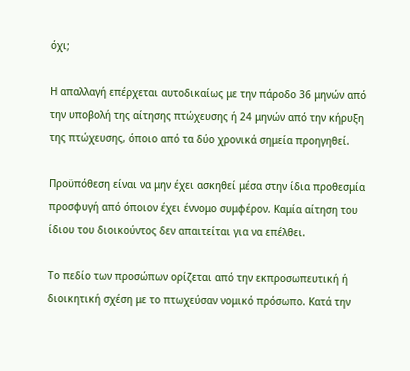όχι;

Η απαλλαγή επέρχεται αυτοδικαίως με την πάροδο 36 μηνών από την υποβολή της αίτησης πτώχευσης ή 24 μηνών από την κήρυξη της πτώχευσης, όποιο από τα δύο χρονικά σημεία προηγηθεί.

Προϋπόθεση είναι να μην έχει ασκηθεί μέσα στην ίδια προθεσμία προσφυγή από όποιον έχει έννομο συμφέρον. Καμία αίτηση του ίδιου του διοικούντος δεν απαιτείται για να επέλθει.

Το πεδίο των προσώπων ορίζεται από την εκπροσωπευτική ή διοικητική σχέση με το πτωχεύσαν νομικό πρόσωπο. Κατά την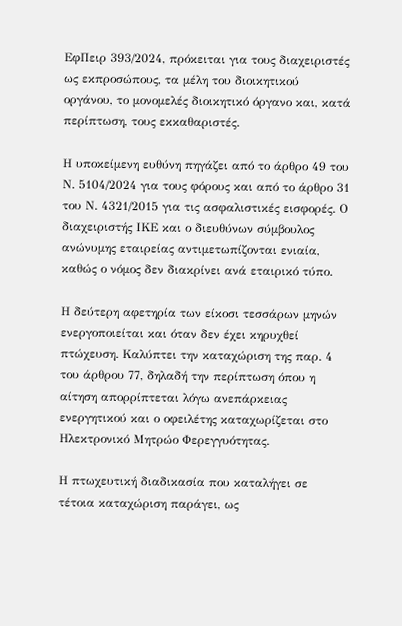ΕφΠειρ 393/2024, πρόκειται για τους διαχειριστές ως εκπροσώπους, τα μέλη του διοικητικού οργάνου, το μονομελές διοικητικό όργανο και, κατά περίπτωση, τους εκκαθαριστές.

Η υποκείμενη ευθύνη πηγάζει από το άρθρο 49 του Ν. 5104/2024 για τους φόρους και από το άρθρο 31 του Ν. 4321/2015 για τις ασφαλιστικές εισφορές. Ο διαχειριστής ΙΚΕ και ο διευθύνων σύμβουλος ανώνυμης εταιρείας αντιμετωπίζονται ενιαία, καθώς ο νόμος δεν διακρίνει ανά εταιρικό τύπο.

Η δεύτερη αφετηρία των είκοσι τεσσάρων μηνών ενεργοποιείται και όταν δεν έχει κηρυχθεί πτώχευση. Καλύπτει την καταχώριση της παρ. 4 του άρθρου 77, δηλαδή την περίπτωση όπου η αίτηση απορρίπτεται λόγω ανεπάρκειας ενεργητικού και ο οφειλέτης καταχωρίζεται στο Ηλεκτρονικό Μητρώο Φερεγγυότητας.

Η πτωχευτική διαδικασία που καταλήγει σε τέτοια καταχώριση παράγει, ως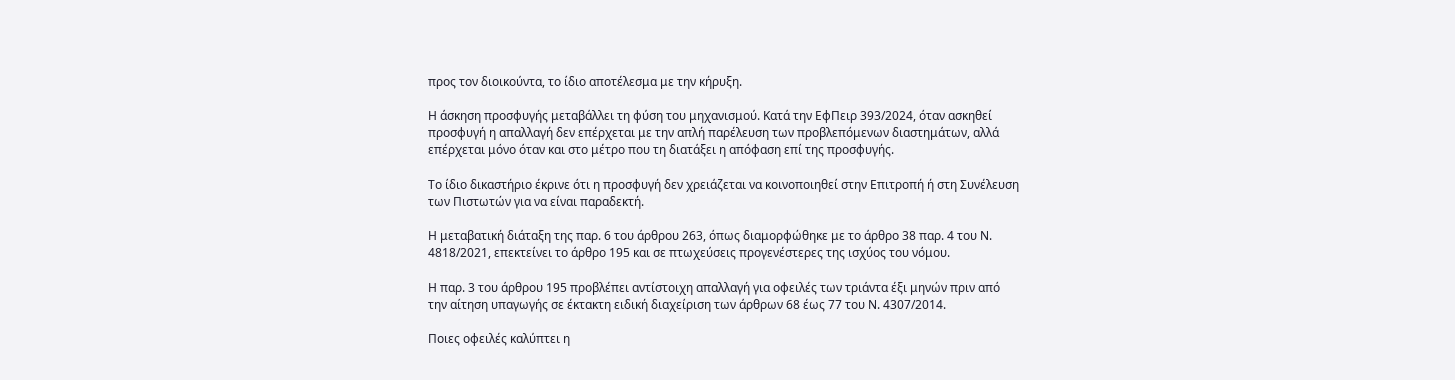προς τον διοικούντα, το ίδιο αποτέλεσμα με την κήρυξη.

Η άσκηση προσφυγής μεταβάλλει τη φύση του μηχανισμού. Κατά την ΕφΠειρ 393/2024, όταν ασκηθεί προσφυγή η απαλλαγή δεν επέρχεται με την απλή παρέλευση των προβλεπόμενων διαστημάτων, αλλά επέρχεται μόνο όταν και στο μέτρο που τη διατάξει η απόφαση επί της προσφυγής.

Το ίδιο δικαστήριο έκρινε ότι η προσφυγή δεν χρειάζεται να κοινοποιηθεί στην Επιτροπή ή στη Συνέλευση των Πιστωτών για να είναι παραδεκτή.

Η μεταβατική διάταξη της παρ. 6 του άρθρου 263, όπως διαμορφώθηκε με το άρθρο 38 παρ. 4 του Ν. 4818/2021, επεκτείνει το άρθρο 195 και σε πτωχεύσεις προγενέστερες της ισχύος του νόμου.

Η παρ. 3 του άρθρου 195 προβλέπει αντίστοιχη απαλλαγή για οφειλές των τριάντα έξι μηνών πριν από την αίτηση υπαγωγής σε έκτακτη ειδική διαχείριση των άρθρων 68 έως 77 του Ν. 4307/2014.

Ποιες οφειλές καλύπτει η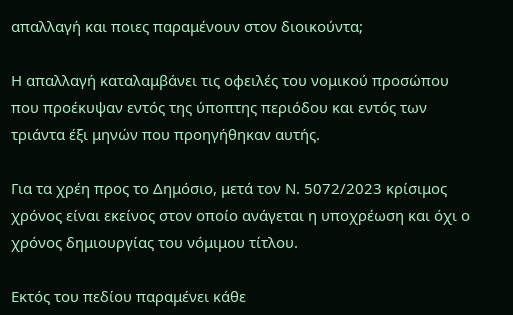απαλλαγή και ποιες παραμένουν στον διοικούντα;

Η απαλλαγή καταλαμβάνει τις οφειλές του νομικού προσώπου που προέκυψαν εντός της ύποπτης περιόδου και εντός των τριάντα έξι μηνών που προηγήθηκαν αυτής.

Για τα χρέη προς το Δημόσιο, μετά τον Ν. 5072/2023 κρίσιμος χρόνος είναι εκείνος στον οποίο ανάγεται η υποχρέωση και όχι ο χρόνος δημιουργίας του νόμιμου τίτλου.

Εκτός του πεδίου παραμένει κάθε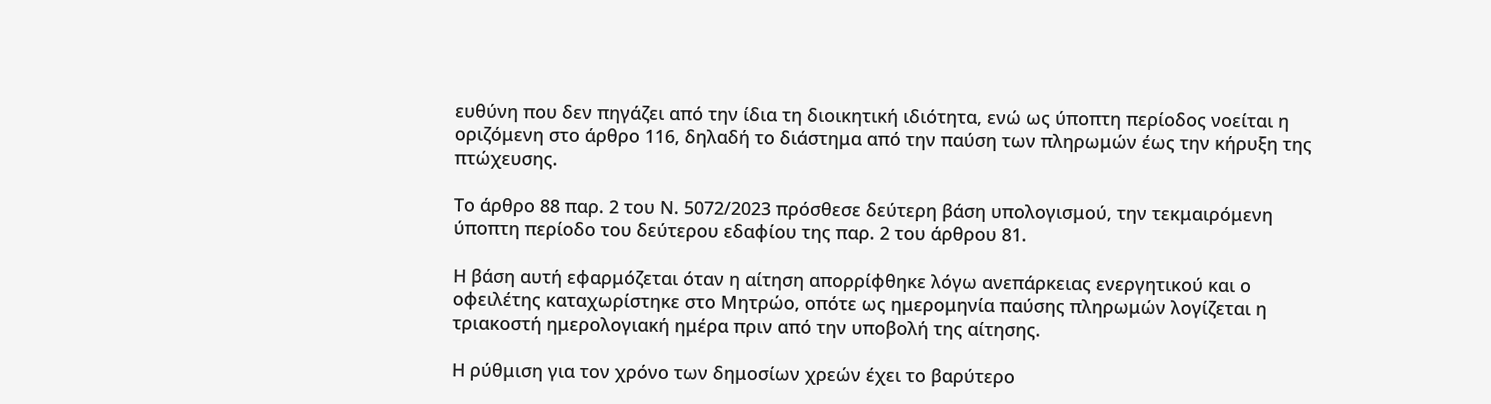ευθύνη που δεν πηγάζει από την ίδια τη διοικητική ιδιότητα, ενώ ως ύποπτη περίοδος νοείται η οριζόμενη στο άρθρο 116, δηλαδή το διάστημα από την παύση των πληρωμών έως την κήρυξη της πτώχευσης.

Το άρθρο 88 παρ. 2 του Ν. 5072/2023 πρόσθεσε δεύτερη βάση υπολογισμού, την τεκμαιρόμενη ύποπτη περίοδο του δεύτερου εδαφίου της παρ. 2 του άρθρου 81.

Η βάση αυτή εφαρμόζεται όταν η αίτηση απορρίφθηκε λόγω ανεπάρκειας ενεργητικού και ο οφειλέτης καταχωρίστηκε στο Μητρώο, οπότε ως ημερομηνία παύσης πληρωμών λογίζεται η τριακοστή ημερολογιακή ημέρα πριν από την υποβολή της αίτησης.

Η ρύθμιση για τον χρόνο των δημοσίων χρεών έχει το βαρύτερο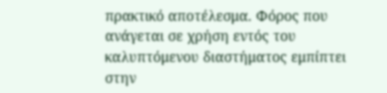πρακτικό αποτέλεσμα. Φόρος που ανάγεται σε χρήση εντός του καλυπτόμενου διαστήματος εμπίπτει στην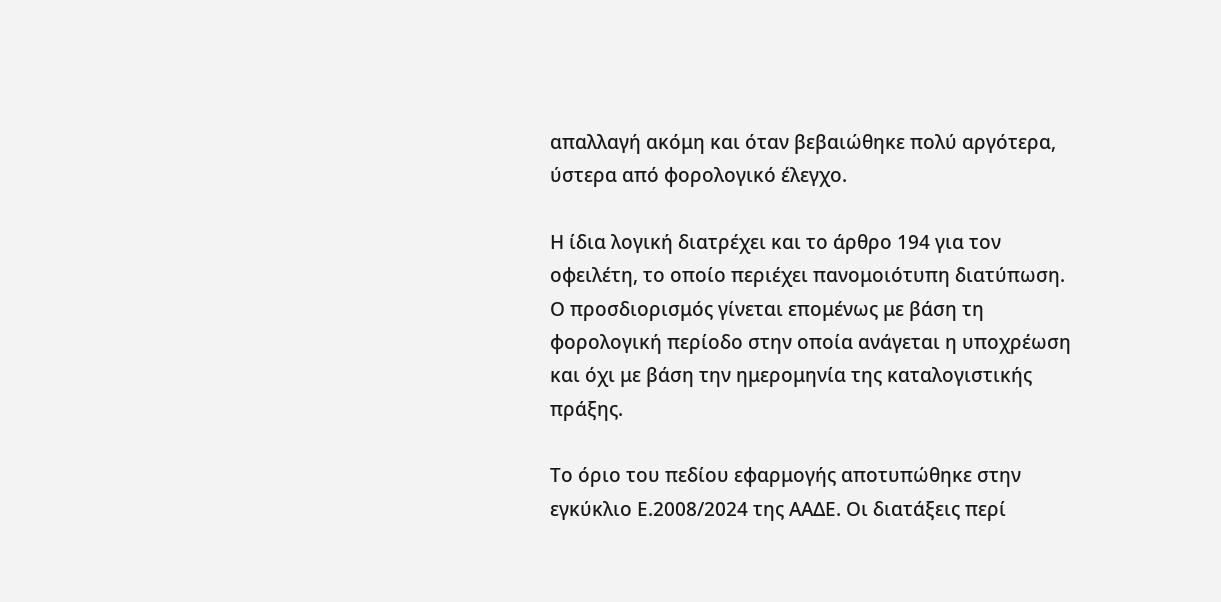απαλλαγή ακόμη και όταν βεβαιώθηκε πολύ αργότερα, ύστερα από φορολογικό έλεγχο.

Η ίδια λογική διατρέχει και το άρθρο 194 για τον οφειλέτη, το οποίο περιέχει πανομοιότυπη διατύπωση. Ο προσδιορισμός γίνεται επομένως με βάση τη φορολογική περίοδο στην οποία ανάγεται η υποχρέωση και όχι με βάση την ημερομηνία της καταλογιστικής πράξης.

Το όριο του πεδίου εφαρμογής αποτυπώθηκε στην εγκύκλιο Ε.2008/2024 της ΑΑΔΕ. Οι διατάξεις περί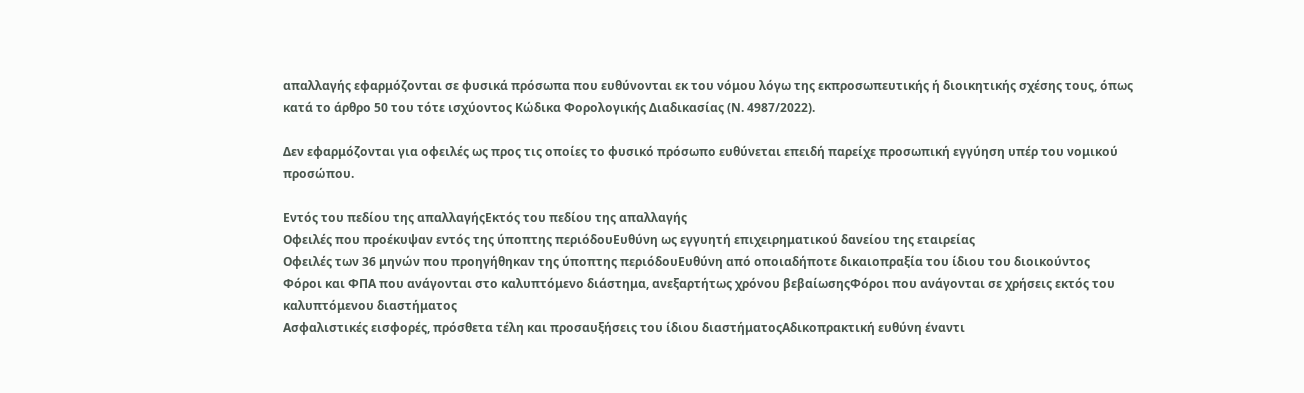απαλλαγής εφαρμόζονται σε φυσικά πρόσωπα που ευθύνονται εκ του νόμου λόγω της εκπροσωπευτικής ή διοικητικής σχέσης τους, όπως κατά το άρθρο 50 του τότε ισχύοντος Κώδικα Φορολογικής Διαδικασίας (Ν. 4987/2022).

Δεν εφαρμόζονται για οφειλές ως προς τις οποίες το φυσικό πρόσωπο ευθύνεται επειδή παρείχε προσωπική εγγύηση υπέρ του νομικού προσώπου.

Εντός του πεδίου της απαλλαγήςΕκτός του πεδίου της απαλλαγής
Οφειλές που προέκυψαν εντός της ύποπτης περιόδουΕυθύνη ως εγγυητή επιχειρηματικού δανείου της εταιρείας
Οφειλές των 36 μηνών που προηγήθηκαν της ύποπτης περιόδουΕυθύνη από οποιαδήποτε δικαιοπραξία του ίδιου του διοικούντος
Φόροι και ΦΠΑ που ανάγονται στο καλυπτόμενο διάστημα, ανεξαρτήτως χρόνου βεβαίωσηςΦόροι που ανάγονται σε χρήσεις εκτός του καλυπτόμενου διαστήματος
Ασφαλιστικές εισφορές, πρόσθετα τέλη και προσαυξήσεις του ίδιου διαστήματοςΑδικοπρακτική ευθύνη έναντι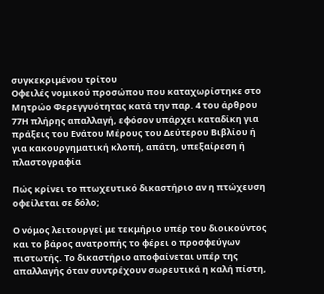συγκεκριμένου τρίτου
Οφειλές νομικού προσώπου που καταχωρίστηκε στο Μητρώο Φερεγγυότητας κατά την παρ. 4 του άρθρου 77Η πλήρης απαλλαγή, εφόσον υπάρχει καταδίκη για πράξεις του Ενάτου Μέρους του Δεύτερου Βιβλίου ή για κακουργηματική κλοπή, απάτη, υπεξαίρεση ή πλαστογραφία

Πώς κρίνει το πτωχευτικό δικαστήριο αν η πτώχευση οφείλεται σε δόλο;

Ο νόμος λειτουργεί με τεκμήριο υπέρ του διοικούντος και το βάρος ανατροπής το φέρει ο προσφεύγων πιστωτής. Το δικαστήριο αποφαίνεται υπέρ της απαλλαγής όταν συντρέχουν σωρευτικά η καλή πίστη,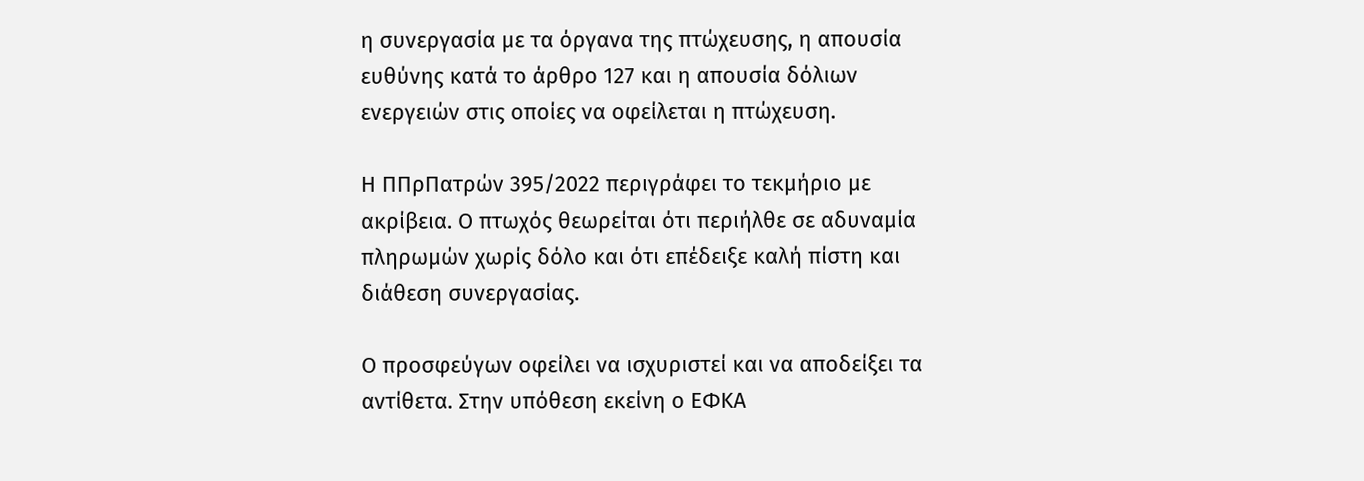η συνεργασία με τα όργανα της πτώχευσης, η απουσία ευθύνης κατά το άρθρο 127 και η απουσία δόλιων ενεργειών στις οποίες να οφείλεται η πτώχευση.

Η ΠΠρΠατρών 395/2022 περιγράφει το τεκμήριο με ακρίβεια. Ο πτωχός θεωρείται ότι περιήλθε σε αδυναμία πληρωμών χωρίς δόλο και ότι επέδειξε καλή πίστη και διάθεση συνεργασίας.

Ο προσφεύγων οφείλει να ισχυριστεί και να αποδείξει τα αντίθετα. Στην υπόθεση εκείνη ο ΕΦΚΑ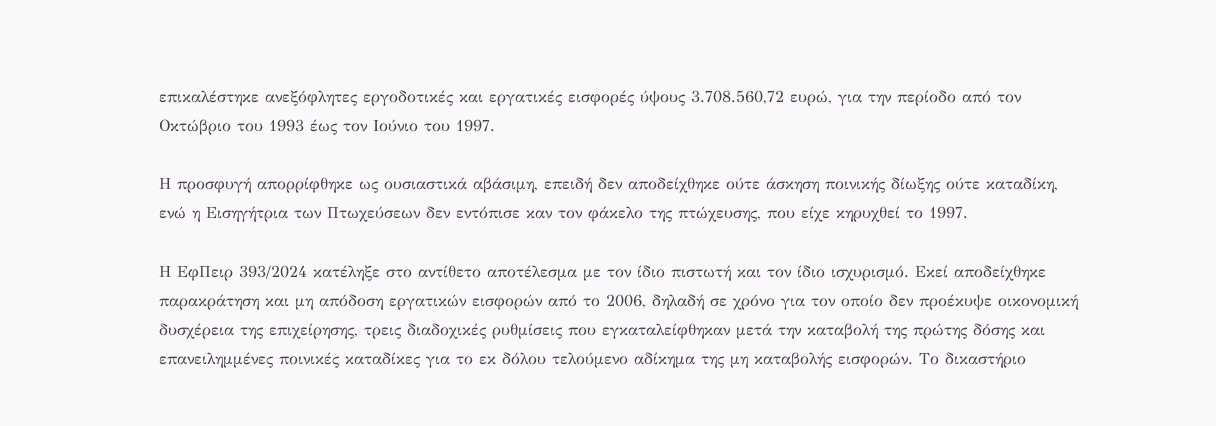επικαλέστηκε ανεξόφλητες εργοδοτικές και εργατικές εισφορές ύψους 3.708.560,72 ευρώ, για την περίοδο από τον Οκτώβριο του 1993 έως τον Ιούνιο του 1997.

Η προσφυγή απορρίφθηκε ως ουσιαστικά αβάσιμη, επειδή δεν αποδείχθηκε ούτε άσκηση ποινικής δίωξης ούτε καταδίκη, ενώ η Εισηγήτρια των Πτωχεύσεων δεν εντόπισε καν τον φάκελο της πτώχευσης, που είχε κηρυχθεί το 1997.

Η ΕφΠειρ 393/2024 κατέληξε στο αντίθετο αποτέλεσμα με τον ίδιο πιστωτή και τον ίδιο ισχυρισμό. Εκεί αποδείχθηκε παρακράτηση και μη απόδοση εργατικών εισφορών από το 2006, δηλαδή σε χρόνο για τον οποίο δεν προέκυψε οικονομική δυσχέρεια της επιχείρησης, τρεις διαδοχικές ρυθμίσεις που εγκαταλείφθηκαν μετά την καταβολή της πρώτης δόσης και επανειλημμένες ποινικές καταδίκες για το εκ δόλου τελούμενο αδίκημα της μη καταβολής εισφορών. Το δικαστήριο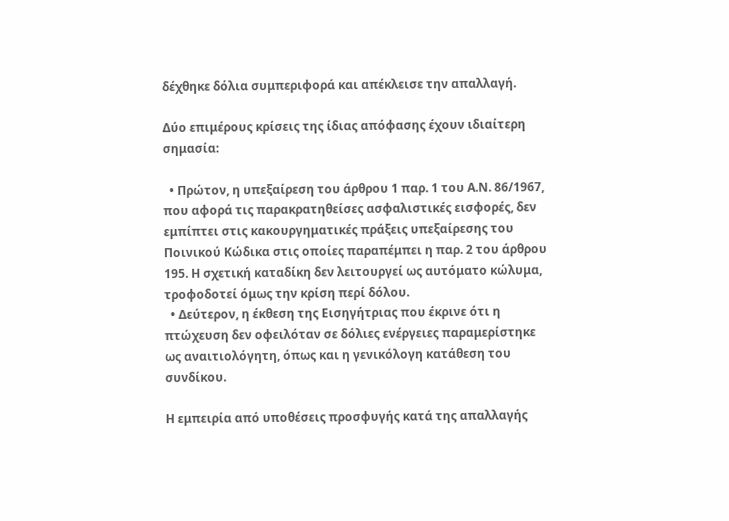δέχθηκε δόλια συμπεριφορά και απέκλεισε την απαλλαγή.

Δύο επιμέρους κρίσεις της ίδιας απόφασης έχουν ιδιαίτερη σημασία:

  • Πρώτον, η υπεξαίρεση του άρθρου 1 παρ. 1 του Α.Ν. 86/1967, που αφορά τις παρακρατηθείσες ασφαλιστικές εισφορές, δεν εμπίπτει στις κακουργηματικές πράξεις υπεξαίρεσης του Ποινικού Κώδικα στις οποίες παραπέμπει η παρ. 2 του άρθρου 195. Η σχετική καταδίκη δεν λειτουργεί ως αυτόματο κώλυμα, τροφοδοτεί όμως την κρίση περί δόλου.
  • Δεύτερον, η έκθεση της Εισηγήτριας που έκρινε ότι η πτώχευση δεν οφειλόταν σε δόλιες ενέργειες παραμερίστηκε ως αναιτιολόγητη, όπως και η γενικόλογη κατάθεση του συνδίκου.

Η εμπειρία από υποθέσεις προσφυγής κατά της απαλλαγής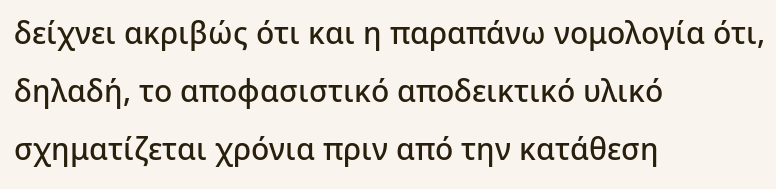δείχνει ακριβώς ότι και η παραπάνω νομολογία ότι, δηλαδή, το αποφασιστικό αποδεικτικό υλικό σχηματίζεται χρόνια πριν από την κατάθεση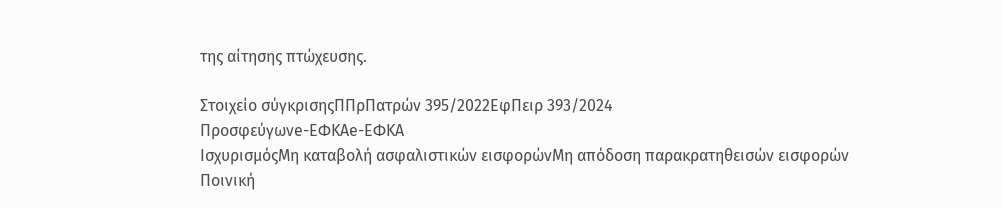της αίτησης πτώχευσης.

Στοιχείο σύγκρισηςΠΠρΠατρών 395/2022ΕφΠειρ 393/2024
Προσφεύγωνe-ΕΦΚΑe-ΕΦΚΑ
ΙσχυρισμόςΜη καταβολή ασφαλιστικών εισφορώνΜη απόδοση παρακρατηθεισών εισφορών
Ποινική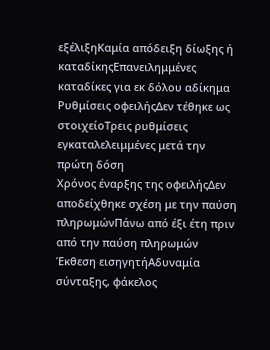εξέλιξηΚαμία απόδειξη δίωξης ή καταδίκηςΕπανειλημμένες καταδίκες για εκ δόλου αδίκημα
Ρυθμίσεις οφειλήςΔεν τέθηκε ως στοιχείοΤρεις ρυθμίσεις εγκαταλελειμμένες μετά την πρώτη δόση
Χρόνος έναρξης της οφειλήςΔεν αποδείχθηκε σχέση με την παύση πληρωμώνΠάνω από έξι έτη πριν από την παύση πληρωμών
Έκθεση εισηγητήΑδυναμία σύνταξης, φάκελος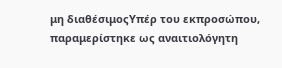μη διαθέσιμοςΥπέρ του εκπροσώπου, παραμερίστηκε ως αναιτιολόγητη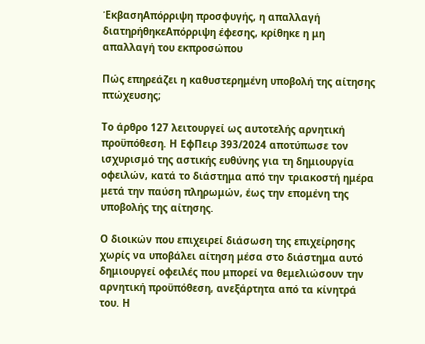ΈκβασηΑπόρριψη προσφυγής, η απαλλαγή διατηρήθηκεΑπόρριψη έφεσης, κρίθηκε η μη απαλλαγή του εκπροσώπου

Πώς επηρεάζει η καθυστερημένη υποβολή της αίτησης πτώχευσης;

Το άρθρο 127 λειτουργεί ως αυτοτελής αρνητική προϋπόθεση. Η ΕφΠειρ 393/2024 αποτύπωσε τον ισχυρισμό της αστικής ευθύνης για τη δημιουργία οφειλών, κατά το διάστημα από την τριακοστή ημέρα μετά την παύση πληρωμών, έως την επομένη της υποβολής της αίτησης.

Ο διοικών που επιχειρεί διάσωση της επιχείρησης χωρίς να υποβάλει αίτηση μέσα στο διάστημα αυτό δημιουργεί οφειλές που μπορεί να θεμελιώσουν την αρνητική προϋπόθεση, ανεξάρτητα από τα κίνητρά του. Η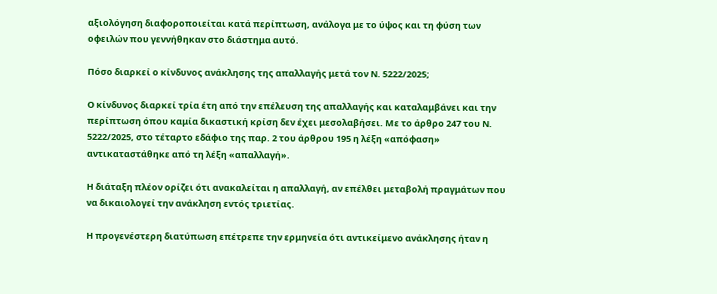αξιολόγηση διαφοροποιείται κατά περίπτωση, ανάλογα με το ύψος και τη φύση των οφειλών που γεννήθηκαν στο διάστημα αυτό.

Πόσο διαρκεί ο κίνδυνος ανάκλησης της απαλλαγής μετά τον Ν. 5222/2025;

Ο κίνδυνος διαρκεί τρία έτη από την επέλευση της απαλλαγής και καταλαμβάνει και την περίπτωση όπου καμία δικαστική κρίση δεν έχει μεσολαβήσει. Με το άρθρο 247 του Ν. 5222/2025, στο τέταρτο εδάφιο της παρ. 2 του άρθρου 195 η λέξη «απόφαση» αντικαταστάθηκε από τη λέξη «απαλλαγή».

Η διάταξη πλέον ορίζει ότι ανακαλείται η απαλλαγή, αν επέλθει μεταβολή πραγμάτων που να δικαιολογεί την ανάκληση εντός τριετίας.

Η προγενέστερη διατύπωση επέτρεπε την ερμηνεία ότι αντικείμενο ανάκλησης ήταν η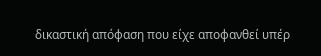δικαστική απόφαση που είχε αποφανθεί υπέρ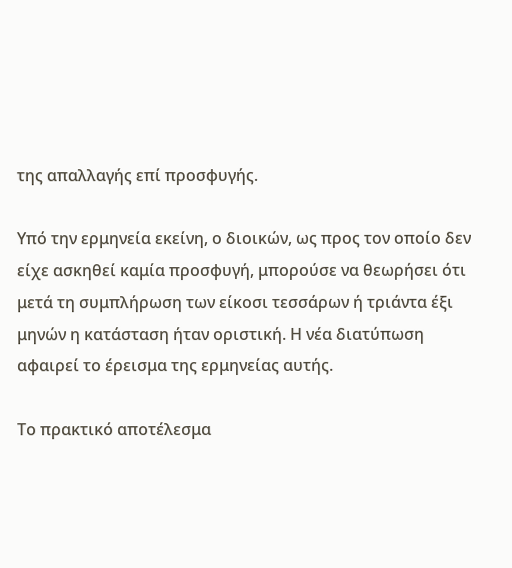της απαλλαγής επί προσφυγής.

Υπό την ερμηνεία εκείνη, ο διοικών, ως προς τον οποίο δεν είχε ασκηθεί καμία προσφυγή, μπορούσε να θεωρήσει ότι μετά τη συμπλήρωση των είκοσι τεσσάρων ή τριάντα έξι μηνών η κατάσταση ήταν οριστική. Η νέα διατύπωση αφαιρεί το έρεισμα της ερμηνείας αυτής.

Το πρακτικό αποτέλεσμα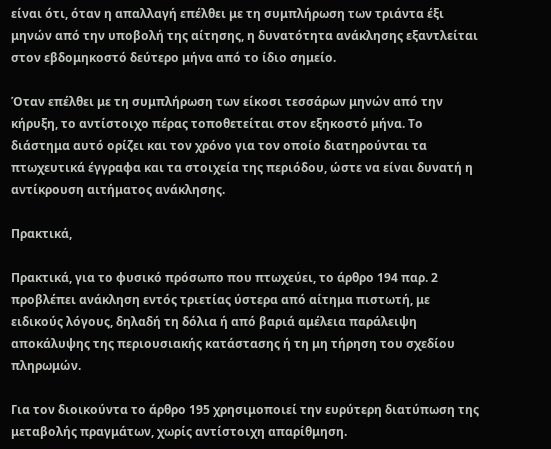είναι ότι, όταν η απαλλαγή επέλθει με τη συμπλήρωση των τριάντα έξι μηνών από την υποβολή της αίτησης, η δυνατότητα ανάκλησης εξαντλείται στον εβδομηκοστό δεύτερο μήνα από το ίδιο σημείο.

Όταν επέλθει με τη συμπλήρωση των είκοσι τεσσάρων μηνών από την κήρυξη, το αντίστοιχο πέρας τοποθετείται στον εξηκοστό μήνα. Το διάστημα αυτό ορίζει και τον χρόνο για τον οποίο διατηρούνται τα πτωχευτικά έγγραφα και τα στοιχεία της περιόδου, ώστε να είναι δυνατή η αντίκρουση αιτήματος ανάκλησης.

Πρακτικά,

Πρακτικά, για το φυσικό πρόσωπο που πτωχεύει, το άρθρο 194 παρ. 2 προβλέπει ανάκληση εντός τριετίας ύστερα από αίτημα πιστωτή, με ειδικούς λόγους, δηλαδή τη δόλια ή από βαριά αμέλεια παράλειψη αποκάλυψης της περιουσιακής κατάστασης ή τη μη τήρηση του σχεδίου πληρωμών.

Για τον διοικούντα το άρθρο 195 χρησιμοποιεί την ευρύτερη διατύπωση της μεταβολής πραγμάτων, χωρίς αντίστοιχη απαρίθμηση.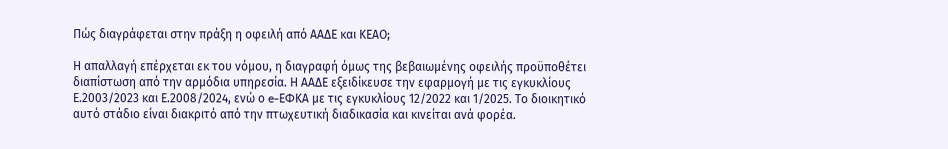Πώς διαγράφεται στην πράξη η οφειλή από ΑΑΔΕ και ΚΕΑΟ;

Η απαλλαγή επέρχεται εκ του νόμου, η διαγραφή όμως της βεβαιωμένης οφειλής προϋποθέτει διαπίστωση από την αρμόδια υπηρεσία. Η ΑΑΔΕ εξειδίκευσε την εφαρμογή με τις εγκυκλίους Ε.2003/2023 και Ε.2008/2024, ενώ ο e-ΕΦΚΑ με τις εγκυκλίους 12/2022 και 1/2025. Το διοικητικό αυτό στάδιο είναι διακριτό από την πτωχευτική διαδικασία και κινείται ανά φορέα.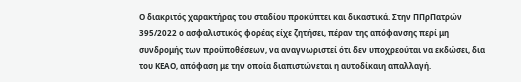Ο διακριτός χαρακτήρας του σταδίου προκύπτει και δικαστικά. Στην ΠΠρΠατρών 395/2022 ο ασφαλιστικός φορέας είχε ζητήσει, πέραν της απόφανσης περί μη συνδρομής των προϋποθέσεων, να αναγνωριστεί ότι δεν υποχρεούται να εκδώσει, δια του ΚΕΑΟ, απόφαση με την οποία διαπιστώνεται η αυτοδίκαιη απαλλαγή.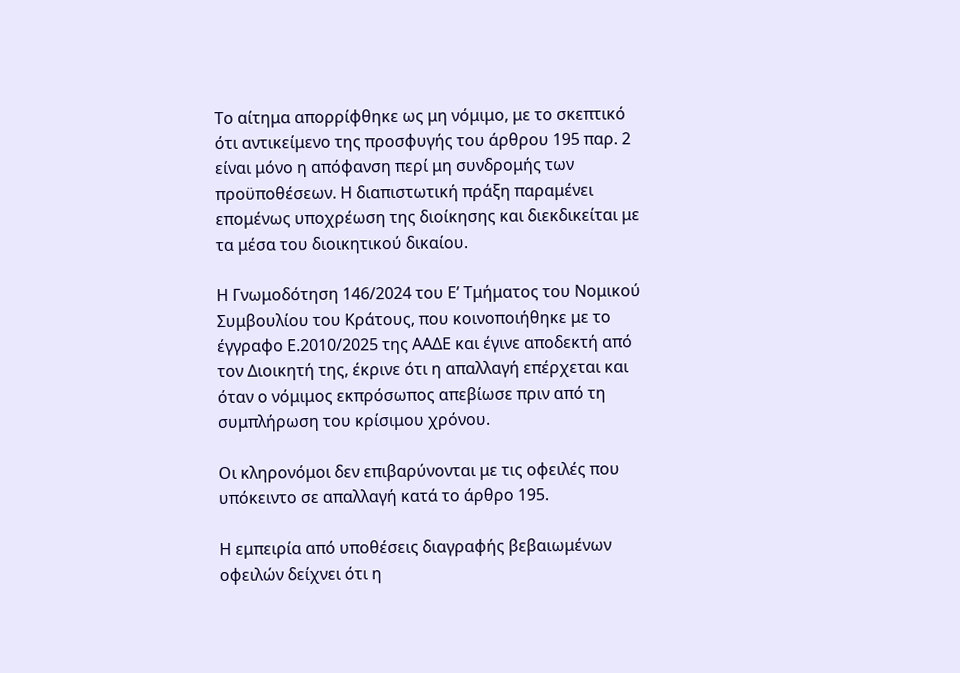Το αίτημα απορρίφθηκε ως μη νόμιμο, με το σκεπτικό ότι αντικείμενο της προσφυγής του άρθρου 195 παρ. 2 είναι μόνο η απόφανση περί μη συνδρομής των προϋποθέσεων. Η διαπιστωτική πράξη παραμένει επομένως υποχρέωση της διοίκησης και διεκδικείται με τα μέσα του διοικητικού δικαίου.

Η Γνωμοδότηση 146/2024 του Ε’ Τμήματος του Νομικού Συμβουλίου του Κράτους, που κοινοποιήθηκε με το έγγραφο Ε.2010/2025 της ΑΑΔΕ και έγινε αποδεκτή από τον Διοικητή της, έκρινε ότι η απαλλαγή επέρχεται και όταν ο νόμιμος εκπρόσωπος απεβίωσε πριν από τη συμπλήρωση του κρίσιμου χρόνου.

Οι κληρονόμοι δεν επιβαρύνονται με τις οφειλές που υπόκειντο σε απαλλαγή κατά το άρθρο 195.

Η εμπειρία από υποθέσεις διαγραφής βεβαιωμένων οφειλών δείχνει ότι η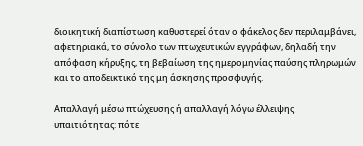διοικητική διαπίστωση καθυστερεί όταν ο φάκελος δεν περιλαμβάνει, αφετηριακά, το σύνολο των πτωχευτικών εγγράφων, δηλαδή την απόφαση κήρυξης, τη βεβαίωση της ημερομηνίας παύσης πληρωμών και το αποδεικτικό της μη άσκησης προσφυγής.

Απαλλαγή μέσω πτώχευσης ή απαλλαγή λόγω έλλειψης υπαιτιότητας: πότε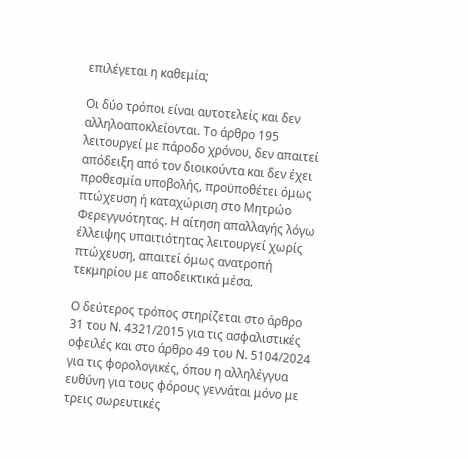επιλέγεται η καθεμία;

Οι δύο τρόποι είναι αυτοτελείς και δεν αλληλοαποκλείονται. Το άρθρο 195 λειτουργεί με πάροδο χρόνου, δεν απαιτεί απόδειξη από τον διοικούντα και δεν έχει προθεσμία υποβολής, προϋποθέτει όμως πτώχευση ή καταχώριση στο Μητρώο Φερεγγυότητας. Η αίτηση απαλλαγής λόγω έλλειψης υπαιτιότητας λειτουργεί χωρίς πτώχευση, απαιτεί όμως ανατροπή τεκμηρίου με αποδεικτικά μέσα.

Ο δεύτερος τρόπος στηρίζεται στο άρθρο 31 του Ν. 4321/2015 για τις ασφαλιστικές οφειλές και στο άρθρο 49 του Ν. 5104/2024 για τις φορολογικές, όπου η αλληλέγγυα ευθύνη για τους φόρους γεννάται μόνο με τρεις σωρευτικές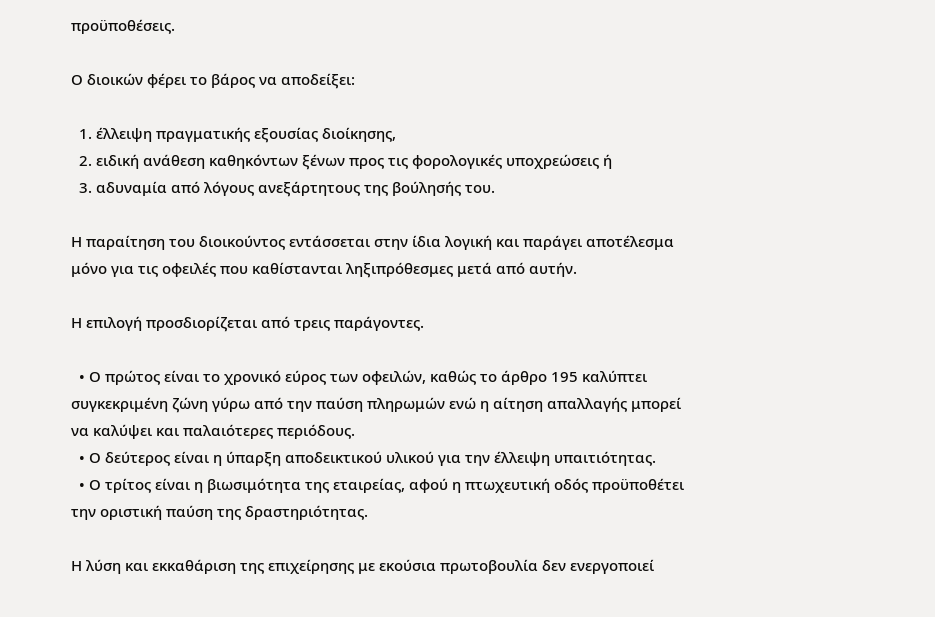προϋποθέσεις.

Ο διοικών φέρει το βάρος να αποδείξει:

  1. έλλειψη πραγματικής εξουσίας διοίκησης,
  2. ειδική ανάθεση καθηκόντων ξένων προς τις φορολογικές υποχρεώσεις ή
  3. αδυναμία από λόγους ανεξάρτητους της βούλησής του.

Η παραίτηση του διοικούντος εντάσσεται στην ίδια λογική και παράγει αποτέλεσμα μόνο για τις οφειλές που καθίστανται ληξιπρόθεσμες μετά από αυτήν.

Η επιλογή προσδιορίζεται από τρεις παράγοντες.

  • Ο πρώτος είναι το χρονικό εύρος των οφειλών, καθώς το άρθρο 195 καλύπτει συγκεκριμένη ζώνη γύρω από την παύση πληρωμών ενώ η αίτηση απαλλαγής μπορεί να καλύψει και παλαιότερες περιόδους.
  • Ο δεύτερος είναι η ύπαρξη αποδεικτικού υλικού για την έλλειψη υπαιτιότητας.
  • Ο τρίτος είναι η βιωσιμότητα της εταιρείας, αφού η πτωχευτική οδός προϋποθέτει την οριστική παύση της δραστηριότητας.

Η λύση και εκκαθάριση της επιχείρησης με εκούσια πρωτοβουλία δεν ενεργοποιεί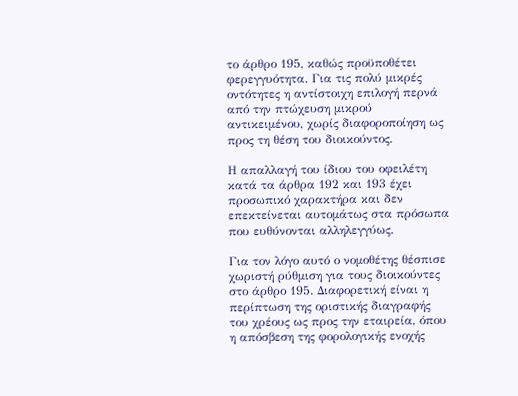το άρθρο 195, καθώς προϋποθέτει φερεγγυότητα. Για τις πολύ μικρές οντότητες η αντίστοιχη επιλογή περνά από την πτώχευση μικρού αντικειμένου, χωρίς διαφοροποίηση ως προς τη θέση του διοικούντος.

Η απαλλαγή του ίδιου του οφειλέτη κατά τα άρθρα 192 και 193 έχει προσωπικό χαρακτήρα και δεν επεκτείνεται αυτομάτως στα πρόσωπα που ευθύνονται αλληλεγγύως.

Για τον λόγο αυτό ο νομοθέτης θέσπισε χωριστή ρύθμιση για τους διοικούντες στο άρθρο 195. Διαφορετική είναι η περίπτωση της οριστικής διαγραφής του χρέους ως προς την εταιρεία, όπου η απόσβεση της φορολογικής ενοχής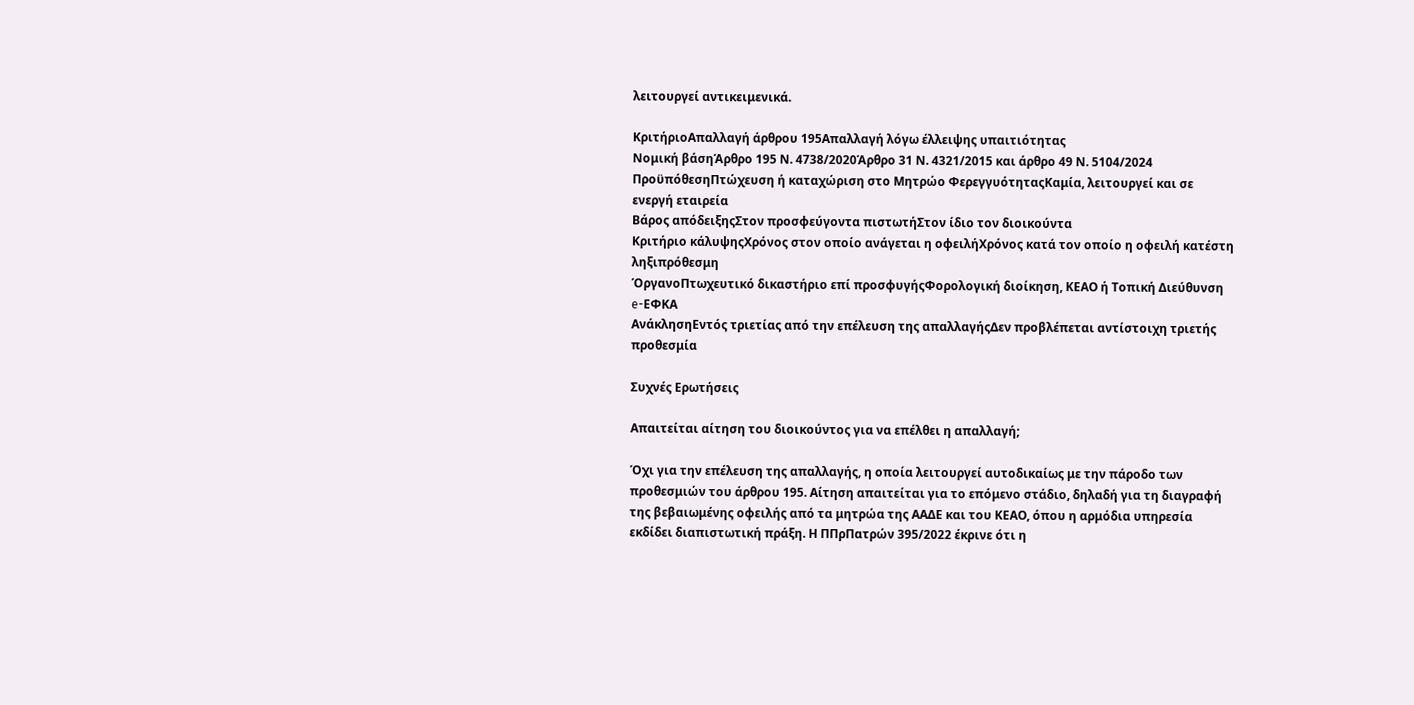λειτουργεί αντικειμενικά.

ΚριτήριοΑπαλλαγή άρθρου 195Απαλλαγή λόγω έλλειψης υπαιτιότητας
Νομική βάσηΆρθρο 195 Ν. 4738/2020Άρθρο 31 Ν. 4321/2015 και άρθρο 49 Ν. 5104/2024
ΠροϋπόθεσηΠτώχευση ή καταχώριση στο Μητρώο ΦερεγγυότηταςΚαμία, λειτουργεί και σε ενεργή εταιρεία
Βάρος απόδειξηςΣτον προσφεύγοντα πιστωτήΣτον ίδιο τον διοικούντα
Κριτήριο κάλυψηςΧρόνος στον οποίο ανάγεται η οφειλήΧρόνος κατά τον οποίο η οφειλή κατέστη ληξιπρόθεσμη
ΌργανοΠτωχευτικό δικαστήριο επί προσφυγήςΦορολογική διοίκηση, ΚΕΑΟ ή Τοπική Διεύθυνση e-ΕΦΚΑ
ΑνάκλησηΕντός τριετίας από την επέλευση της απαλλαγήςΔεν προβλέπεται αντίστοιχη τριετής προθεσμία

Συχνές Ερωτήσεις

Απαιτείται αίτηση του διοικούντος για να επέλθει η απαλλαγή;

Όχι για την επέλευση της απαλλαγής, η οποία λειτουργεί αυτοδικαίως με την πάροδο των προθεσμιών του άρθρου 195. Αίτηση απαιτείται για το επόμενο στάδιο, δηλαδή για τη διαγραφή της βεβαιωμένης οφειλής από τα μητρώα της ΑΑΔΕ και του ΚΕΑΟ, όπου η αρμόδια υπηρεσία εκδίδει διαπιστωτική πράξη. Η ΠΠρΠατρών 395/2022 έκρινε ότι η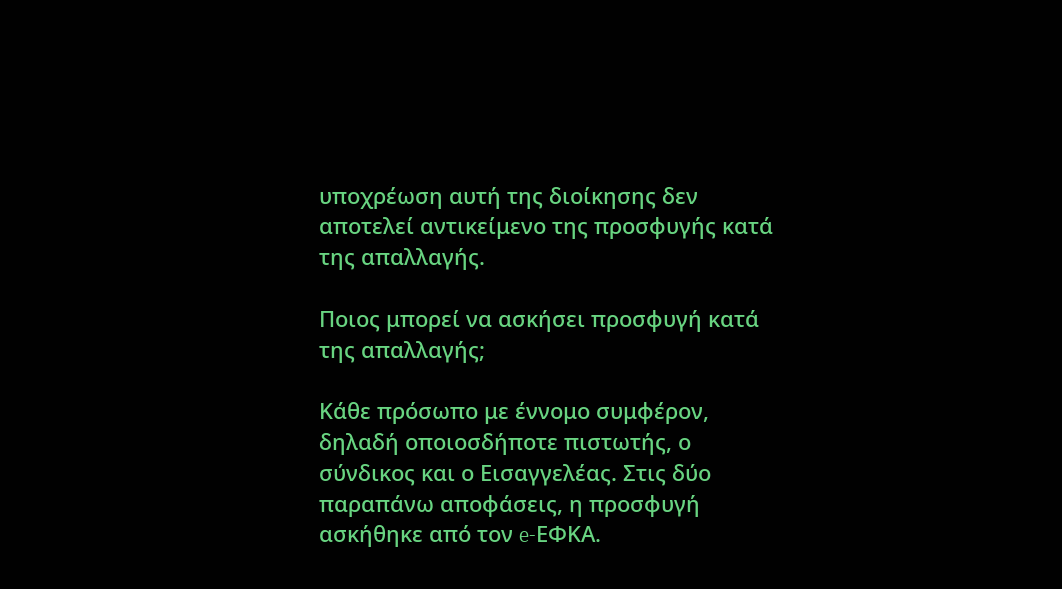υποχρέωση αυτή της διοίκησης δεν αποτελεί αντικείμενο της προσφυγής κατά της απαλλαγής.

Ποιος μπορεί να ασκήσει προσφυγή κατά της απαλλαγής;

Κάθε πρόσωπο με έννομο συμφέρον, δηλαδή οποιοσδήποτε πιστωτής, ο σύνδικος και ο Εισαγγελέας. Στις δύο παραπάνω αποφάσεις, η προσφυγή ασκήθηκε από τον e-ΕΦΚΑ.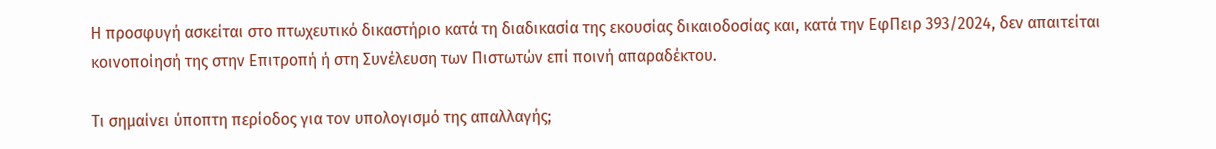Η προσφυγή ασκείται στο πτωχευτικό δικαστήριο κατά τη διαδικασία της εκουσίας δικαιοδοσίας και, κατά την ΕφΠειρ 393/2024, δεν απαιτείται κοινοποίησή της στην Επιτροπή ή στη Συνέλευση των Πιστωτών επί ποινή απαραδέκτου.

Τι σημαίνει ύποπτη περίοδος για τον υπολογισμό της απαλλαγής;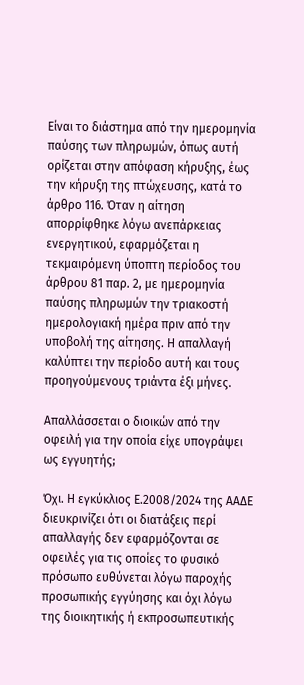Είναι το διάστημα από την ημερομηνία παύσης των πληρωμών, όπως αυτή ορίζεται στην απόφαση κήρυξης, έως την κήρυξη της πτώχευσης, κατά το άρθρο 116. Όταν η αίτηση απορρίφθηκε λόγω ανεπάρκειας ενεργητικού, εφαρμόζεται η τεκμαιρόμενη ύποπτη περίοδος του άρθρου 81 παρ. 2, με ημερομηνία παύσης πληρωμών την τριακοστή ημερολογιακή ημέρα πριν από την υποβολή της αίτησης. Η απαλλαγή καλύπτει την περίοδο αυτή και τους προηγούμενους τριάντα έξι μήνες.

Απαλλάσσεται ο διοικών από την οφειλή για την οποία είχε υπογράψει ως εγγυητής;

Όχι. Η εγκύκλιος Ε.2008/2024 της ΑΑΔΕ διευκρινίζει ότι οι διατάξεις περί απαλλαγής δεν εφαρμόζονται σε οφειλές για τις οποίες το φυσικό πρόσωπο ευθύνεται λόγω παροχής προσωπικής εγγύησης και όχι λόγω της διοικητικής ή εκπροσωπευτικής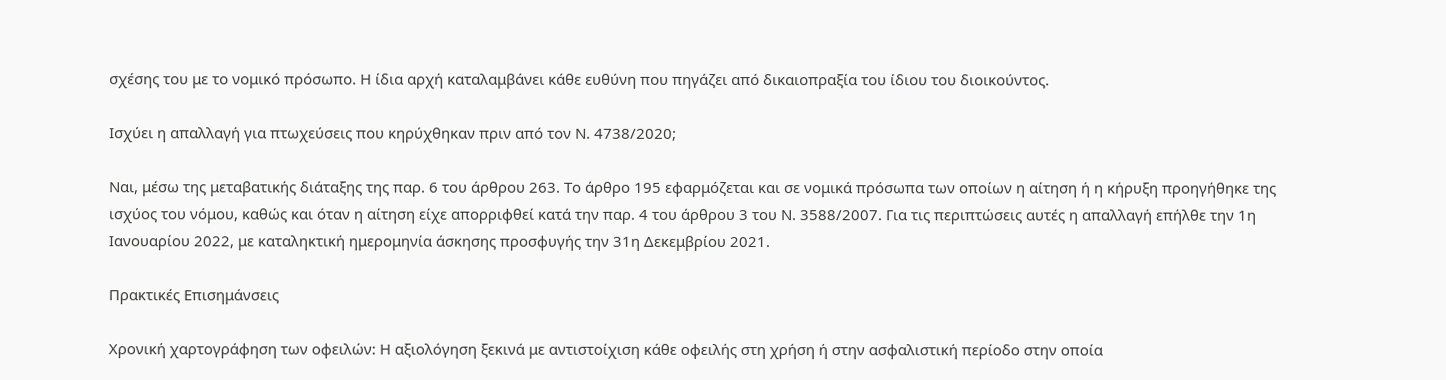σχέσης του με το νομικό πρόσωπο. Η ίδια αρχή καταλαμβάνει κάθε ευθύνη που πηγάζει από δικαιοπραξία του ίδιου του διοικούντος.

Ισχύει η απαλλαγή για πτωχεύσεις που κηρύχθηκαν πριν από τον Ν. 4738/2020;

Ναι, μέσω της μεταβατικής διάταξης της παρ. 6 του άρθρου 263. Το άρθρο 195 εφαρμόζεται και σε νομικά πρόσωπα των οποίων η αίτηση ή η κήρυξη προηγήθηκε της ισχύος του νόμου, καθώς και όταν η αίτηση είχε απορριφθεί κατά την παρ. 4 του άρθρου 3 του Ν. 3588/2007. Για τις περιπτώσεις αυτές η απαλλαγή επήλθε την 1η Ιανουαρίου 2022, με καταληκτική ημερομηνία άσκησης προσφυγής την 31η Δεκεμβρίου 2021.

Πρακτικές Επισημάνσεις

Χρονική χαρτογράφηση των οφειλών: Η αξιολόγηση ξεκινά με αντιστοίχιση κάθε οφειλής στη χρήση ή στην ασφαλιστική περίοδο στην οποία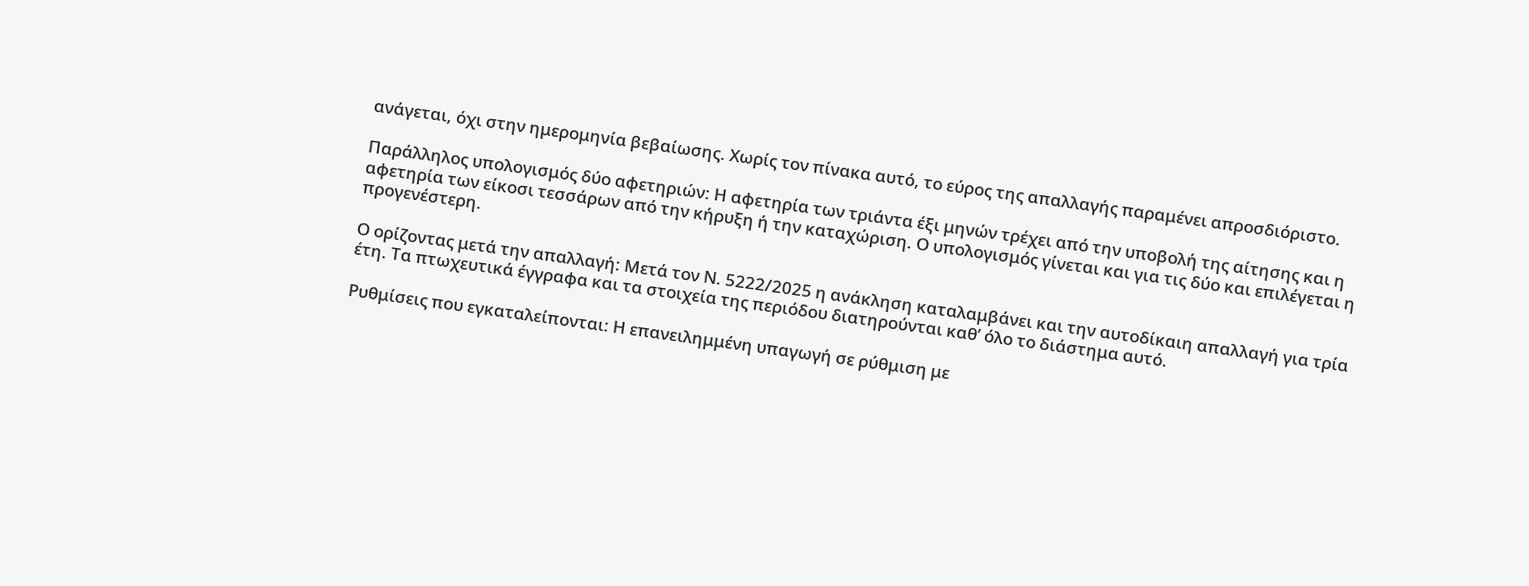ανάγεται, όχι στην ημερομηνία βεβαίωσης. Χωρίς τον πίνακα αυτό, το εύρος της απαλλαγής παραμένει απροσδιόριστο.

Παράλληλος υπολογισμός δύο αφετηριών: Η αφετηρία των τριάντα έξι μηνών τρέχει από την υποβολή της αίτησης και η αφετηρία των είκοσι τεσσάρων από την κήρυξη ή την καταχώριση. Ο υπολογισμός γίνεται και για τις δύο και επιλέγεται η προγενέστερη.

Ο ορίζοντας μετά την απαλλαγή: Μετά τον Ν. 5222/2025 η ανάκληση καταλαμβάνει και την αυτοδίκαιη απαλλαγή για τρία έτη. Τα πτωχευτικά έγγραφα και τα στοιχεία της περιόδου διατηρούνται καθ’ όλο το διάστημα αυτό.

Ρυθμίσεις που εγκαταλείπονται: Η επανειλημμένη υπαγωγή σε ρύθμιση με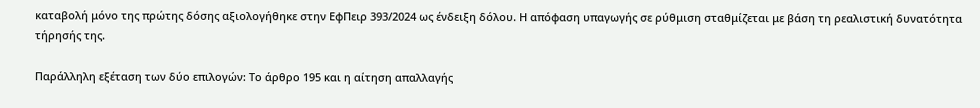καταβολή μόνο της πρώτης δόσης αξιολογήθηκε στην ΕφΠειρ 393/2024 ως ένδειξη δόλου. Η απόφαση υπαγωγής σε ρύθμιση σταθμίζεται με βάση τη ρεαλιστική δυνατότητα τήρησής της.

Παράλληλη εξέταση των δύο επιλογών: Το άρθρο 195 και η αίτηση απαλλαγής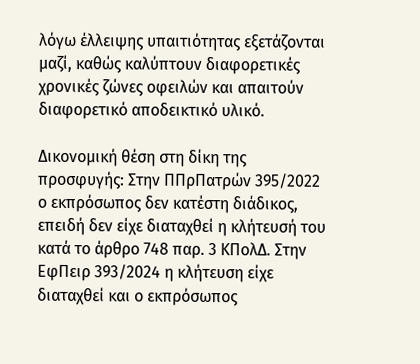λόγω έλλειψης υπαιτιότητας εξετάζονται μαζί, καθώς καλύπτουν διαφορετικές χρονικές ζώνες οφειλών και απαιτούν διαφορετικό αποδεικτικό υλικό.

Δικονομική θέση στη δίκη της προσφυγής: Στην ΠΠρΠατρών 395/2022 ο εκπρόσωπος δεν κατέστη διάδικος, επειδή δεν είχε διαταχθεί η κλήτευσή του κατά το άρθρο 748 παρ. 3 ΚΠολΔ. Στην ΕφΠειρ 393/2024 η κλήτευση είχε διαταχθεί και ο εκπρόσωπος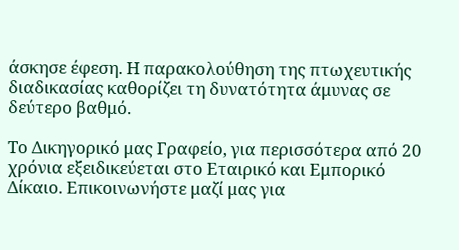άσκησε έφεση. Η παρακολούθηση της πτωχευτικής διαδικασίας καθορίζει τη δυνατότητα άμυνας σε δεύτερο βαθμό.

Το Δικηγορικό μας Γραφείο, για περισσότερα από 20 χρόνια εξειδικεύεται στο Εταιρικό και Εμπορικό Δίκαιο. Επικοινωνήστε μαζί μας για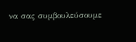να σας συμβουλεύσουμε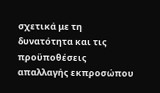σχετικά με τη δυνατότητα και τις προϋποθέσεις απαλλαγής εκπροσώπου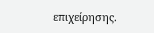επιχείρησης.